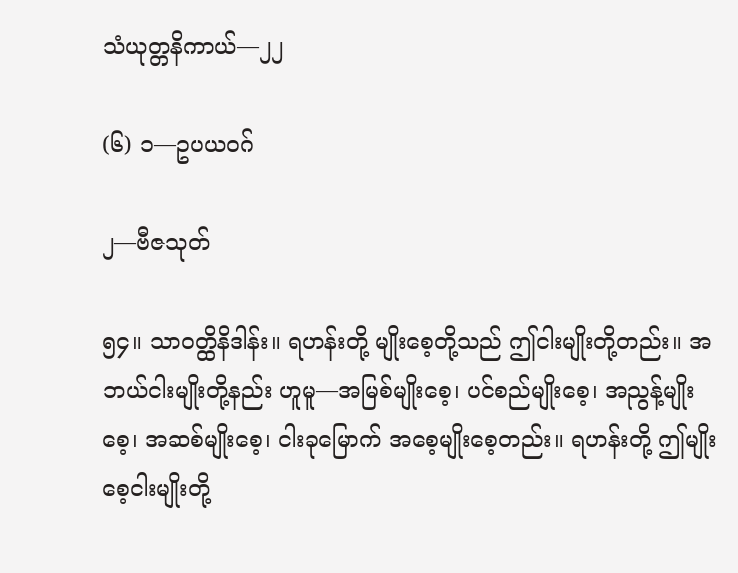သံယုတ္တနိကာယ်—၂၂

(၆) ၁—ဥပယဝဂ်

၂—ဗီဇသုတ်

၅၄။ သာဝတ္ထိနိဒါန်း။ ရဟန်းတို့ မျိုးစေ့တို့သည် ဤငါးမျိုးတို့တည်း။ အဘယ်ငါးမျိုးတို့နည်း ဟူမူ—အမြစ်မျိုးစေ့၊ ပင်စည်မျိုးစေ့၊ အညွန့်မျိုးစေ့၊ အဆစ်မျိုးစေ့၊ ငါးခုမြောက် အစေ့မျိုးစေ့တည်း။ ရဟန်းတို့ ဤမျိုးစေ့ငါးမျိုးတို့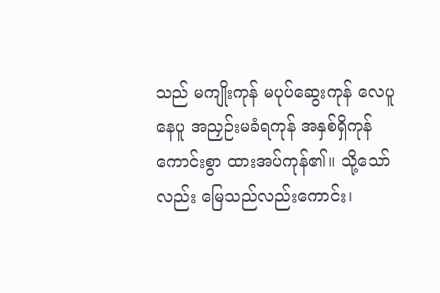သည် မကျိုးကုန် မပုပ်ဆွေးကုန် လေပူနေပူ အညှဉ်းမခံရကုန် အနှစ်ရှိကုန်ကောင်းစွာ ထားအပ်ကုန်၏။ သို့သော်လည်း မြေသည်လည်းကောင်း၊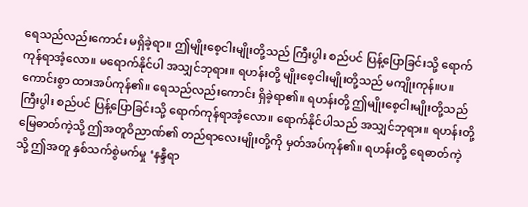ရေသည်လည်းကောင်း မရှိခဲ့ရာ။ ဤမျိုးစေ့ငါးမျိုးတို့သည် ကြီးပွါး စည်ပင် ပြန့်ပြောခြင်းသို့ ရောက်ကုန်ရာအံ့လော။ မရောက်နိုင်ပါ အသျှင်ဘုရား။ ရဟန်းတို့ မျိုးစေ့ငါးမျိုးတို့သည် မကျိုးကုန်။ပ။ ကောင်းစွာ ထားအပ်ကုန်၏။ ရေသည်လည်းကောင်း ရှိခဲ့ရာ၏။ ရဟန်းတို့ ဤမျိုးစေ့ငါးမျိုးတို့သည် ကြီးပွါး စည်ပင် ပြန့်ပြောခြင်းသို့ ရောက်ကုန်ရာအံ့လော။ ရောက်နိုင်ပါသည် အသျှင်ဘုရား။ ရဟန်းတို့ မြေဓာတ်ကဲ့သို့ ဤအတူဝိညာဏ်၏ တည်ရာလေးမျိုးတို့ကို မှတ်အပ်ကုန်၏။ ရဟန်းတို့ ရေဓာတ်ကဲ့သို့ ဤအတူ နှစ်သက်စွဲမက်မှု ‘နန္ဒီရာ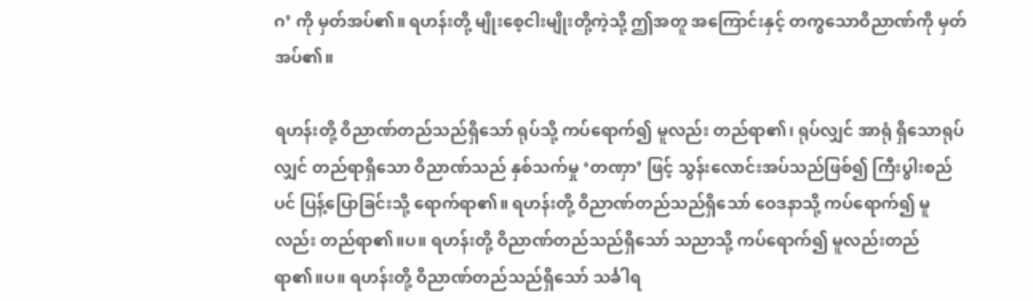ဂ’ ကို မှတ်အပ်၏။ ရဟန်းတို့ မျိုးစေ့ငါးမျိုးတို့ကဲ့သို့ ဤအတူ အကြောင်းနှင့် တကွသောဝိညာဏ်ကို မှတ်အပ်၏။

ရဟန်းတို့ ဝိညာဏ်တည်သည်ရှိသော် ရုပ်သို့ ကပ်ရောက်၍ မူလည်း တည်ရာ၏၊ ရုပ်လျှင် အာရုံ ရှိသောရုပ်လျှင် တည်ရာရှိသော ဝိညာဏ်သည် နှစ်သက်မှု ‘တဏှာ’ ဖြင့် သွန်းလောင်းအပ်သည်ဖြစ်၍ ကြီးပွါးစည်ပင် ပြန့်ပြောခြင်းသို့ ရောက်ရာ၏။ ရဟန်းတို့ ဝိညာဏ်တည်သည်ရှိသော် ဝေဒနာသို့ ကပ်ရောက်၍ မူလည်း တည်ရာ၏။ပ။ ရဟန်းတို့ ဝိညာဏ်တည်သည်ရှိသော် သညာသို့ ကပ်ရောက်၍ မူလည်းတည်ရာ၏။ပ။ ရဟန်းတို့ ဝိညာဏ်တည်သည်ရှိသော် သင်္ခါရ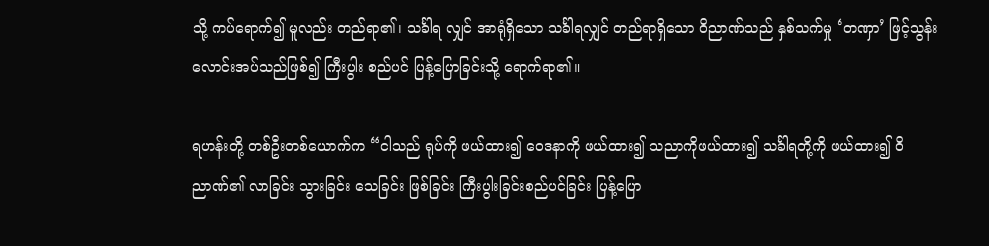သို့ ကပ်ရောက်၍ မူလည်း တည်ရာ၏၊ သင်္ခါရ လျှင် အာရုံရှိသော သင်္ခါရလျှင် တည်ရာရှိသော ဝိညာဏ်သည် နှစ်သက်မှု ‘တဏှာ’ ဖြင့်သွန်းလောင်းအပ်သည်ဖြစ်၍ ကြီးပွါး စည်ပင် ပြန့်ပြောခြင်းသို့ ရောက်ရာ၏။

ရဟန်းတို့ တစ်ဦးတစ်ယောက်က “ငါသည် ရုပ်ကို ဖယ်ထား၍ ဝေဒနာကို ဖယ်ထား၍ သညာကိုဖယ်ထား၍ သင်္ခါရတို့ကို ဖယ်ထား၍ ဝိညာဏ်၏ လာခြင်း သွားခြင်း သေခြင်း ဖြစ်ခြင်း ကြီးပွါးခြင်းစည်ပင်ခြင်း ပြန့်ပြော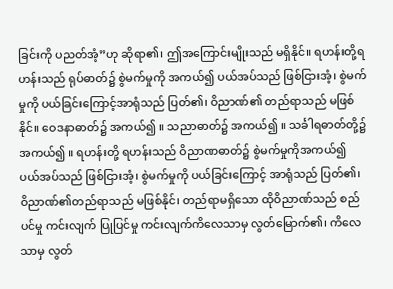ခြင်းကို ပညတ်အံ့”ဟု ဆိုရာ၏၊ ဤအကြောင်းမျိုးသည် မရှိနိုင်။ ရဟန်းတို့ရဟန်းသည် ရုပ်ဓာတ်၌ စွဲမက်မှုကို အကယ်၍ ပယ်အပ်သည် ဖြစ်ငြားအံ့၊ စွဲမက်မှုကို ပယ်ခြင်းကြောင့်အာရုံသည် ပြတ်၏၊ ဝိညာဏ်၏ တည်ရာသည် မဖြစ်နိုင်။ ဝေဒနာဓာတ်၌ အကယ်၍ ။ သညာဓာတ်၌ အကယ်၍ ။ သင်္ခါရဓာတ်တို့၌ အကယ်၍ ။ ရဟန်းတို့ ရဟန်းသည် ဝိညာဏဓာတ်၌ စွဲမက်မှုကိုအကယ်၍ ပယ်အပ်သည် ဖြစ်ငြားအံ့၊ စွဲမက်မှုကို ပယ်ခြင်းကြောင့် အာရုံသည် ပြတ်၏၊ ဝိညာဏ်၏တည်ရာသည် မဖြစ်နိုင်၊ တည်ရာမရှိသော ထိုဝိညာဏ်သည် စည်ပင်မှု ကင်းလျက် ပြုပြင်မှု ကင်းလျက်ကိလေသာမှ လွတ်မြောက်၏၊ ကိလေသာမှ လွတ်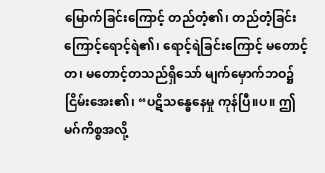မြောက်ခြင်းကြောင့် တည်တံ့၏၊ တည်တံ့ခြင်းကြောင့်ရောင့်ရဲ၏၊ ရောင့်ရဲခြင်းကြောင့် မတောင့်တ၊ မတောင့်တသည်ရှိသော် မျက်မှောက်ဘဝ၌ ငြိမ်းအေး၏၊ “ပဋိသန္ဓေနေမှု ကုန်ပြီ။ပ။ ဤမဂ်ကိစ္စအလို့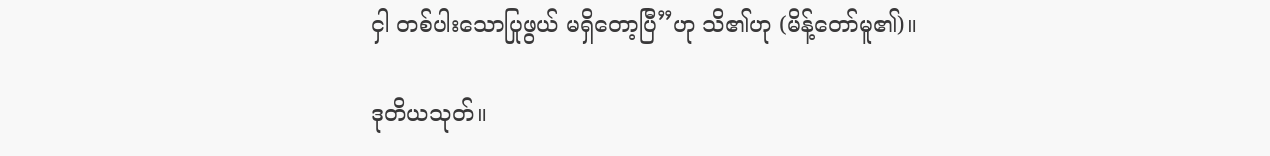ငှါ တစ်ပါးသောပြုဖွယ် မရှိတော့ပြီ”ဟု သိ၏ဟု (မိန့်တော်မူ၏)။

ဒုတိယသုတ်။